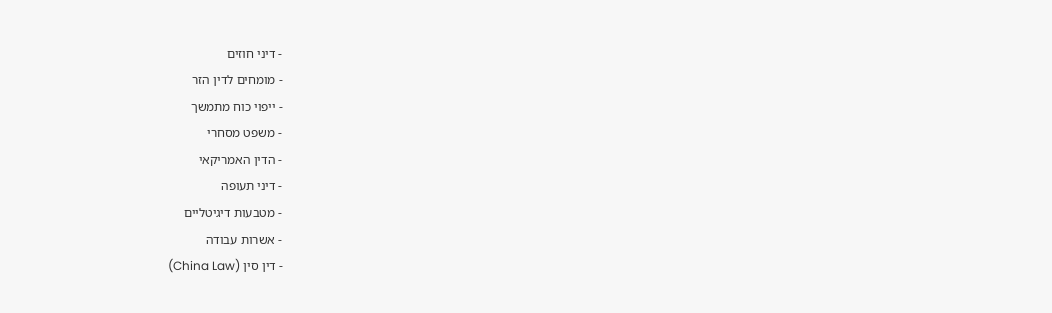- דיני חוזים
- מומחים לדין הזר
- ייפוי כוח מתמשך
- משפט מסחרי
- הדין האמריקאי
- דיני תעופה
- מטבעות דיגיטליים
- אשרות עבודה
- דין סין (China Law)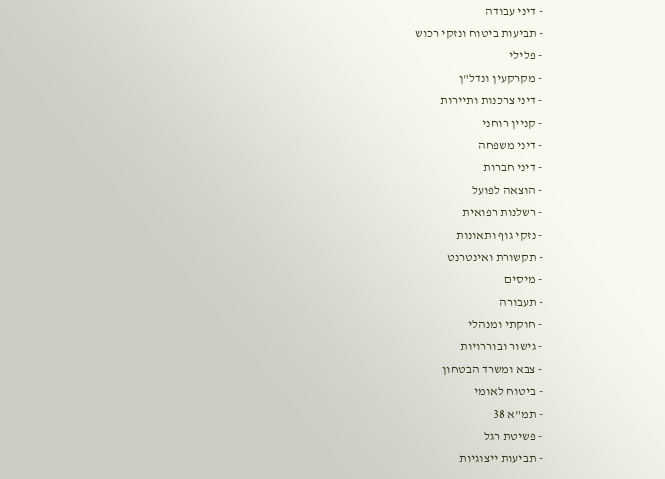- דיני עבודה
- תביעות ביטוח ונזקי רכוש
- פלילי
- מקרקעין ונדל"ן
- דיני צרכנות ותיירות
- קניין רוחני
- דיני משפחה
- דיני חברות
- הוצאה לפועל
- רשלנות רפואית
- נזקי גוף ותאונות
- תקשורת ואינטרנט
- מיסים
- תעבורה
- חוקתי ומנהלי
- גישור ובוררויות
- צבא ומשרד הבטחון
- ביטוח לאומי
- תמ"א 38
- פשיטת רגל
- תביעות ייצוגיות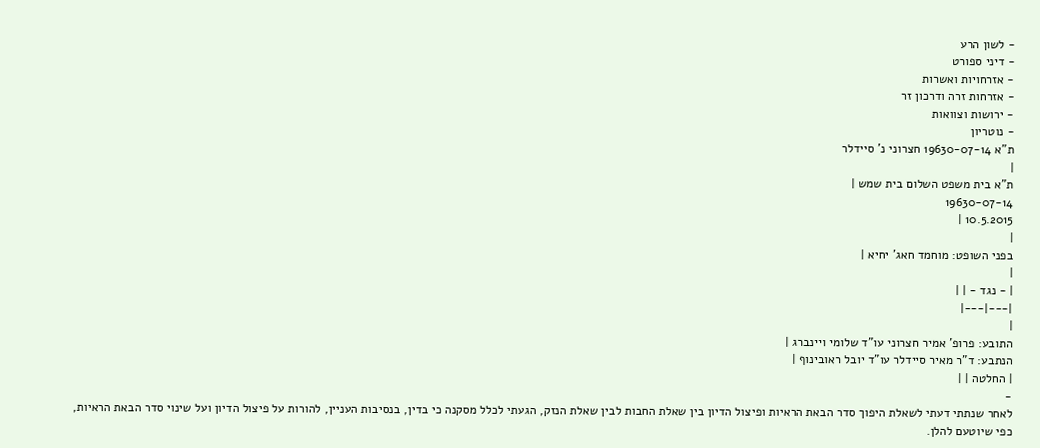- לשון הרע
- דיני ספורט
- אזרחויות ואשרות
- אזרחות זרה ודרכון זר
- ירושות וצוואות
- נוטריון
ת"א 19630-07-14 חצרוני נ' סיידלר
|
ת"א בית משפט השלום בית שמש |
19630-07-14
10.5.2015 |
|
בפני השופט: מוחמד חאג' יחיא |
|
| - נגד - | |
|---|---|
|
התובע: פרופ' אמיר חצרוני עו"ד שלומי ויינברג |
הנתבע: ד"ר מאיר סיידלר עו"ד יובל ראובינוף |
| החלטה | |
-
לאחר שנתתי דעתי לשאלת היפוך סדר הבאת הראיות ופיצול הדיון בין שאלת החבות לבין שאלת הנזק, הגעתי לכלל מסקנה כי בדין, בנסיבות העניין, להורות על פיצול הדיון ועל שינוי סדר הבאת הראיות, כפי שיוטעם להלן.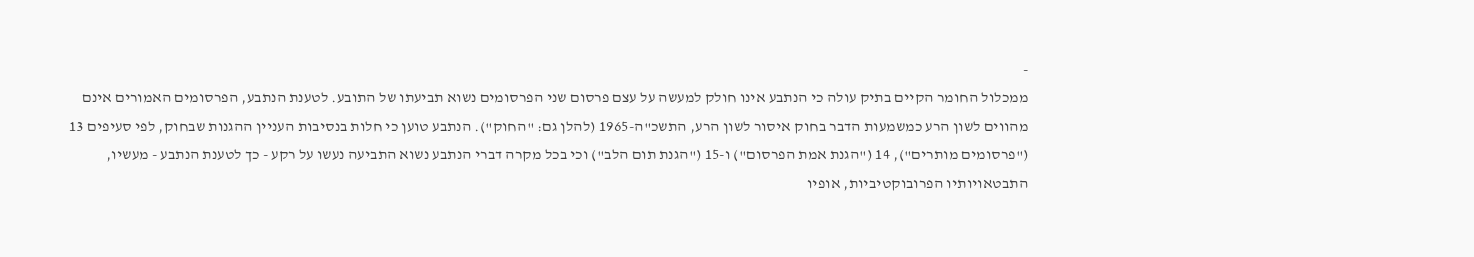-
ממכלול החומר הקיים בתיק עולה כי הנתבע אינו חולק למעשה על עצם פרסום שני הפרסומים נשוא תביעתו של התובע. לטענת הנתבע, הפרסומים האמורים אינם מהווים לשון הרע כמשמעות הדבר בחוק איסור לשון הרע, התשכ"ה-1965 (להלן גם: "החוק"). הנתבע טוען כי חלות בנסיבות העניין ההגנות שבחוק, לפי סעיפים 13 ("פרסומים מותרים"), 14 ("הגנת אמת הפרסום") ו-15 ("הגנת תום הלב") וכי בכל מקרה דברי הנתבע נשוא התביעה נעשו על רקע - כך לטענת הנתבע - מעשיו, התבטאויותיו הפרובוקטיביות, אופיו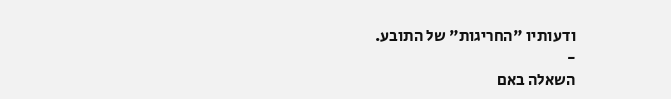ודעותיו "החריגות" של התובע.
-
השאלה באם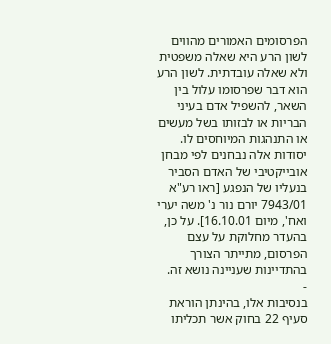הפרסומים האמורים מהווים לשון הרע היא שאלה משפטית ולא שאלה עובדתית. לשון הרע הוא דבר שפרסומו עלול בין השאר, להשפיל אדם בעיני הבריות או לבזותו בשל מעשים או התנהגות המיוחסים לו. יסודות אלה נבחנים לפי מבחן אובייקטיבי של האדם הסביר בנעליו של הנפגע [ראו רע"א 7943/01 יורם נור נ' משה יערי ואח', מיום 16.10.01]. על כן, בהעדר מחלוקת על עצם הפרסום, מתייתר הצורך בהתדיינות שעניינה נושא זה.
-
בנסיבות אלו, בהינתן הוראת סעיף 22 בחוק אשר תכליתו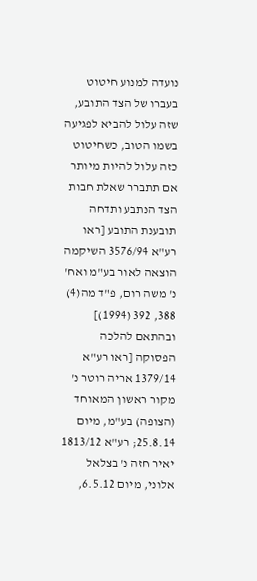נועדה למנוע חיטוט בעברו של הצד התובע, שזה עלול להביא לפגיעה בשמו הטוב, כשחיטוט כזה עלול להיות מיותר אם תתברר שאלת חבות הצד הנתבע ותדחה תובענת התובע [ראו רע"א 3576/94 השיקמה הוצאה לאור בע"מ ואח' נ' משה רום, פ"ד מה(4) 388, 392 (1994)] ובהתאם להלכה הפסוקה [ראו רע"א 1379/14 אריה רוטר נ' מקור ראשון המאוחד (הצופה) בע"מ, מיום 25.8.14; רע"א 1813/12 יאיר חזה נ' בצלאל אלוני, מיום 6.5.12,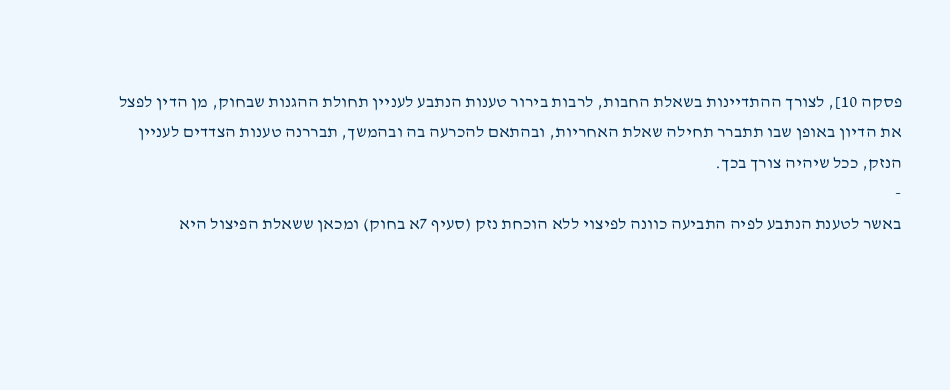פסקה 10], לצורך ההתדיינות בשאלת החבות, לרבות בירור טענות הנתבע לעניין תחולת ההגנות שבחוק, מן הדין לפצל את הדיון באופן שבו תתברר תחילה שאלת האחריות, ובהתאם להכרעה בה ובהמשך, תבררנה טענות הצדדים לעניין הנזק, ככל שיהיה צורך בכך.
-
באשר לטענת הנתבע לפיה התביעה כוונה לפיצוי ללא הוכחת נזק (סעיף 7א בחוק) ומכאן ששאלת הפיצול היא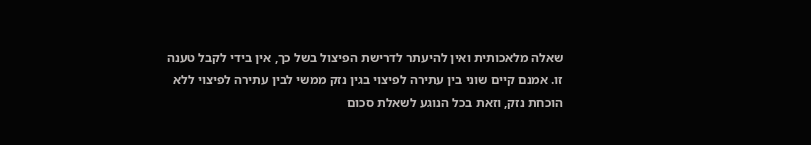שאלה מלאכותית ואין להיעתר לדרישת הפיצול בשל כך, אין בידי לקבל טענה זו. אמנם קיים שוני בין עתירה לפיצוי בגין נזק ממשי לבין עתירה לפיצוי ללא הוכחת נזק, וזאת בכל הנוגע לשאלת סכום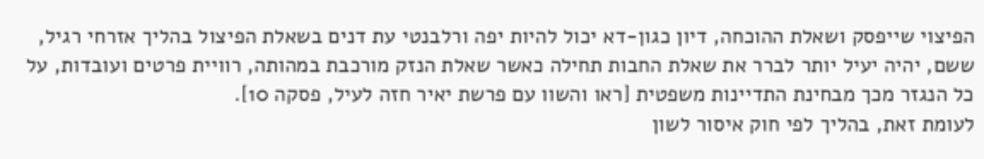הפיצוי שייפסק ושאלת ההוכחה, דיון כגון-דא יכול להיות יפה ורלבנטי עת דנים בשאלת הפיצול בהליך אזרחי רגיל, ששם, יהיה יעיל יותר לברר את שאלת החבות תחילה כאשר שאלת הנזק מורכבת במהותה, רוויית פרטים ועובדות, על כל הנגזר מכך מבחינת התדיינות משפטית [ראו והשוו עם פרשת יאיר חזה לעיל, פסקה 10].
לעומת זאת, בהליך לפי חוק איסור לשון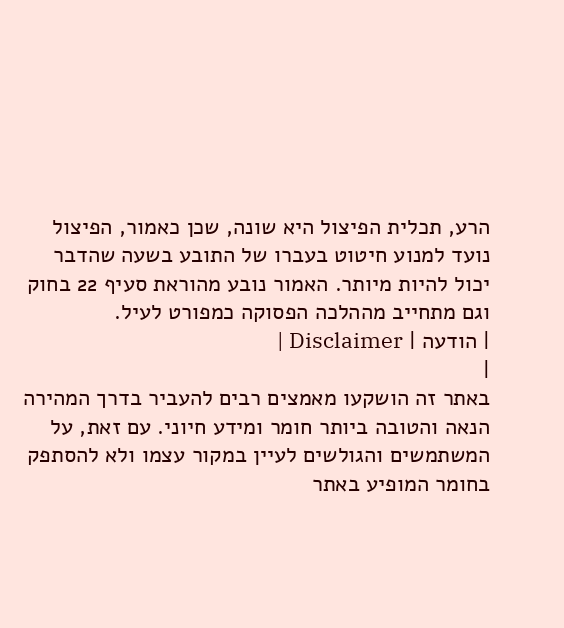הרע, תכלית הפיצול היא שונה, שכן כאמור, הפיצול נועד למנוע חיטוט בעברו של התובע בשעה שהדבר יכול להיות מיותר. האמור נובע מהוראת סעיף 22 בחוק וגם מתחייב מההלכה הפסוקה כמפורט לעיל.
| הודעה | Disclaimer |
|
באתר זה הושקעו מאמצים רבים להעביר בדרך המהירה הנאה והטובה ביותר חומר ומידע חיוני. עם זאת, על המשתמשים והגולשים לעיין במקור עצמו ולא להסתפק בחומר המופיע באתר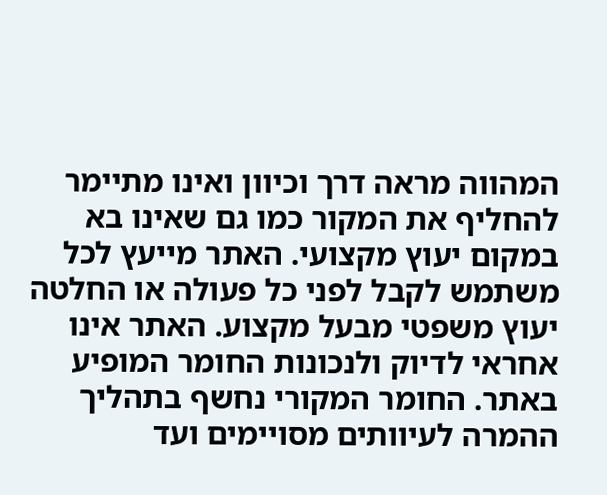המהווה מראה דרך וכיוון ואינו מתיימר להחליף את המקור כמו גם שאינו בא במקום יעוץ מקצועי. האתר מייעץ לכל משתמש לקבל לפני כל פעולה או החלטה יעוץ משפטי מבעל מקצוע. האתר אינו אחראי לדיוק ולנכונות החומר המופיע באתר. החומר המקורי נחשף בתהליך ההמרה לעיוותים מסויימים ועד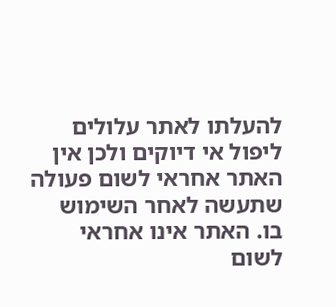להעלתו לאתר עלולים ליפול אי דיוקים ולכן אין האתר אחראי לשום פעולה שתעשה לאחר השימוש בו. האתר אינו אחראי לשום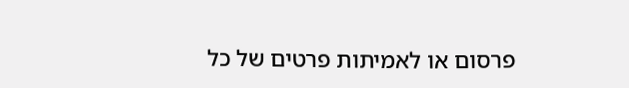פרסום או לאמיתות פרטים של כל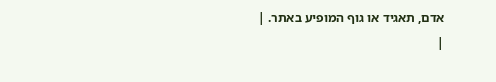אדם, תאגיד או גוף המופיע באתר. |
|